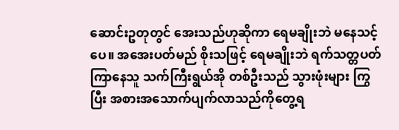ဆောင်းဥတုတွင် အေးသည်ဟုဆိုကာ ရေမချိုးဘဲ မနေသင့်ပေ။ အအေးပတ်မည် စိုးသဖြင့် ရေမချိုးဘဲ ရက်သတ္တပတ် ကြာနေသူ သက်ကြီးရွယ်အို တစ်ဦးသည် သွားဖုံးများ ကြွပြီး အစားအသောက်ပျက်လာသည်ကိုတွေ့ရ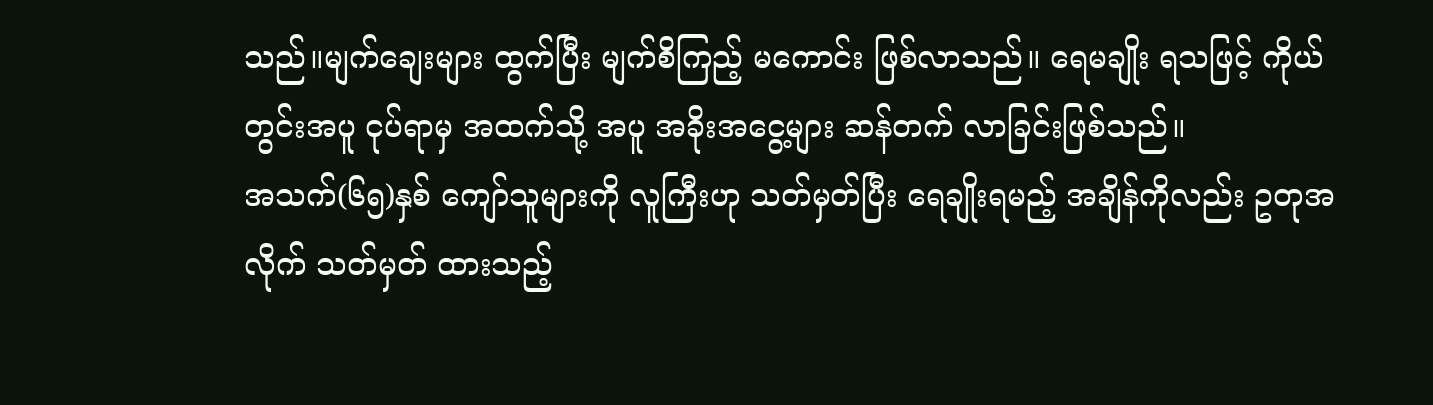သည်။မျက်ချေးများ ထွက်ပြီး မျက်စိကြည့် မကောင်း ဖြစ်လာသည်။ ရေမချိုး ရသဖြင့် ကိုယ်တွင်းအပူ ငုပ်ရာမှ အထက်သို့ အပူ အခိုးအငွေ့များ ဆန်တက် လာခြင်းဖြစ်သည်။
အသက်(၆၅)နှစ် ကျော်သူများကို လူကြီးဟု သတ်မှတ်ပြီး ရေချိုးရမည့် အချိန်ကိုလည်း ဥတုအလိုက် သတ်မှတ် ထားသည့်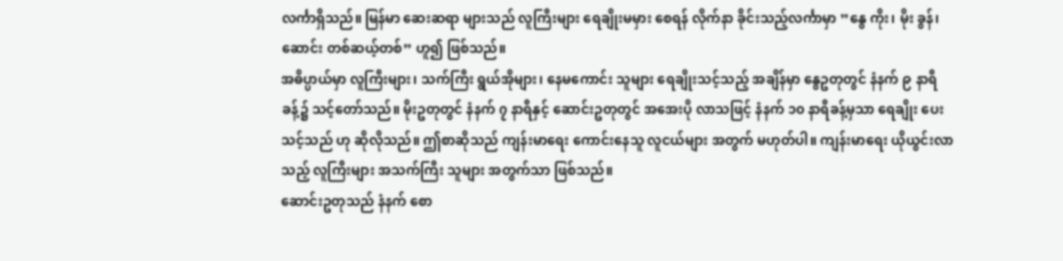လင်္ကာရှိသည်။ မြန်မာ ဆေးဆရာ များသည် လူကြီးများ ရေချိုးမမှား စေရန် လိုက်နာ ခိုင်းသည့်လင်္ကာမှာ ”နွေ ကိုး၊ မိုး ခွန်၊ ဆောင်း တစ်ဆယ့်တစ်” ဟူ၍ ဖြစ်သည်။
အဓိပ္ပာယ်မှာ လူကြီးများ၊ သက်ကြီး ရွယ်အိုများ၊ နေမကောင်း သူများ ရေချိုးသင့်သည့် အချိန်မှာ နွေဥတုတွင် နံနက် ၉ နာရီခန့်၌ သင့်တော်သည်။ မိုးဥတုတွင် နံနက် ၇ နာရီနှင့် ဆောင်းဥတုတွင် အအေးပို လာသဖြင့် နံနက် ၁၀ နာရီခန့်မှသာ ရေချိုး ပေးသင့်သည် ဟု ဆိုလိုသည်။ ဤစာဆိုသည် ကျန်းမာရေး ကောင်းနေသူ လူငယ်များ အတွက် မဟုတ်ပါ။ ကျန်းမာရေး ယိုယွင်းလာသည့် လူကြီးများ အသက်ကြီး သူများ အတွက်သာ ဖြစ်သည်။
ဆောင်းဥတုသည် နံနက် စော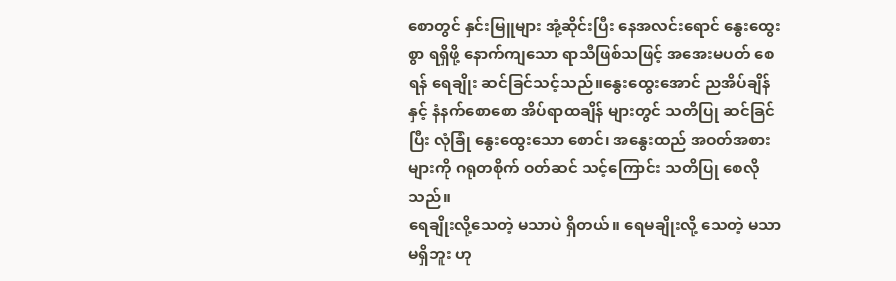စောတွင် နှင်းမြူများ အုံ့ဆိုင်းပြီး နေအလင်းရောင် နွေးထွေးစွာ ရရှိဖို့ နောက်ကျသော ရာသီဖြစ်သဖြင့် အအေးမပတ် စေရန် ရေချိုး ဆင်ခြင်သင့်သည်။နွေးထွေးအောင် ညအိပ်ချိန်နှင့် နံနက်စောစော အိပ်ရာထချိန် များတွင် သတိပြု ဆင်ခြင်ပြီး လုံခြုံ နွေးထွေးသော စောင်၊ အနွေးထည် အဝတ်အစား များကို ဂရုတစိုက် ဝတ်ဆင် သင့်ကြောင်း သတိပြု စေလိုသည်။
ရေချိုးလို့သေတဲ့ မသာပဲ ရှိတယ်။ ရေမချိုးလို့ သေတဲ့ မသာမရှိဘူး ဟု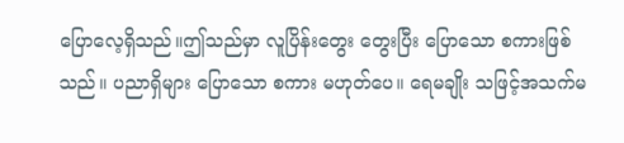ပြောလေ့ရှိသည်။ဤသည်မှာ လူပြိန်းတွေး တွေးပြီး ပြောသော စကားဖြစ်သည်။ ပညာရှိများ ပြောသော စကား မဟုတ်ပေ။ ရေမချိုး သဖြင့်အသက်မ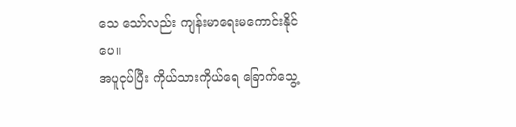သေ သော်လည်း ကျန်းမာရေးမကောင်းနိုင်ပေ။
အပူငုပ်ပြီး ကိုယ်သားကိုယ်ရေ ခြောက်သွေ့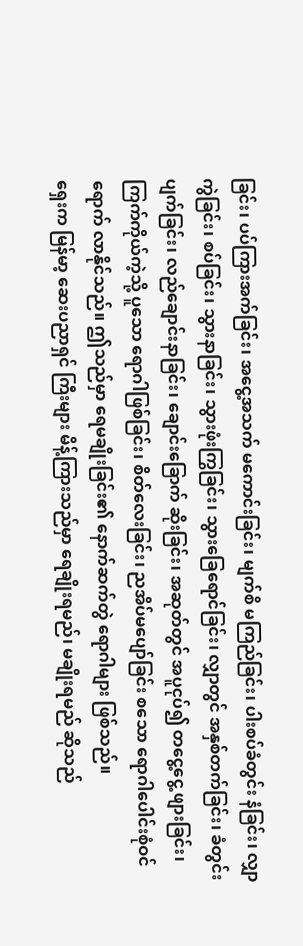ခြင်း၊ ပပ်ကြားအက်ခြင်း၊ အငွေ့အသက် မကောင်းခြင်း၊ မျက်စိ မကြည်ခြင်း၊ ပါးစပ်ခံတွင်း နံခြင်း၊ လျှာကွဲခြင်း၊ စပ်ခြင်း၊ သွားနာခြင်း၊ သွားဖုံးကြွခြင်း၊ သွားခြေရောင်ခြင်း၊ လျှာတွင် အနှစ်တက်ခြင်း၊ ခံတွင်းပျက်ခြင်း၊ လည်ချောင်းနာခြင်း၊ ချောင်းခြောက် ဆိုးခြင်း၊ အဆုတ်တွင် အပူငုပ်၍ တငွေ့ငွေ့ ဖျားခြင်း၊ ကြက်ကိုယ်ကဲ့သို့ ပူသော ရောဂါဖြစ်ခြင်း၊ စိတ်လေးခြင်း၊ ညအိပ်မပျော်ခြင်း စသော ရောဂါပေါင်းစုံဝင်ရောက် လာနိုင်သည်။ ဤသည်မှာ ရေမချိုးခြင်း၏ နောက်ဆက်တွဲ ရောဂါများ ဖြစ်သည်။
ရှေးက မြန်မာ့ ဆေးပညာရှင် ကြီးများ မိန့်ကြားသည်မှာ ရေချိုးရမည်၊ မချိုးရမည် ဆိုသည်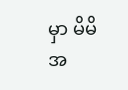မှာ မိမိအ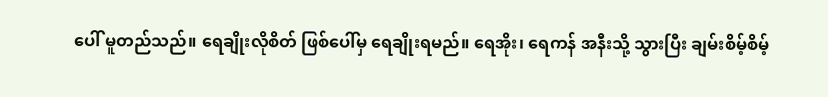ပေါ် မူတည်သည်။ ရေချိုးလိုစိတ် ဖြစ်ပေါ်မှ ရေချိုးရမည်။ ရေအိုး၊ ရေကန် အနီးသို့ သွားပြီး ချမ်းစိမ့်စိမ့်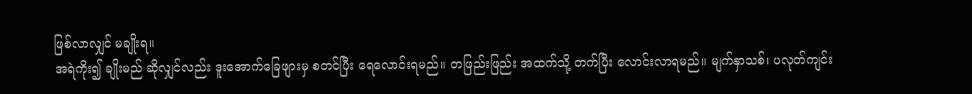ဖြစ်လာလျှင် မချိုးရ။
အရဲကိုး၍ ချိုးမည် ဆိုလျှင်လည်း ဒူးအောက်ခြေဖျားမှ စတင်ပြီး ရေလောင်းရမည်။ တဖြည်းဖြည်း အထက်သို့ တက်ပြီး လောင်းလာရမည်။ မျက်နှာသစ်၊ ပလုတ်ကျင်း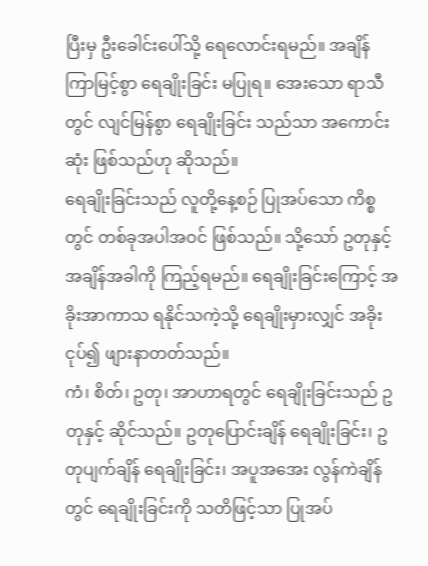ပြီးမှ ဦးခေါင်းပေါ်သို့ ရေလောင်းရမည်။ အချိန် ကြာမြင့်စွာ ရေချိုးခြင်း မပြုရ။ အေးသော ရာသီတွင် လျင်မြန်စွာ ရေချိုးခြင်း သည်သာ အကောင်းဆုံး ဖြစ်သည်ဟု ဆိုသည်။
ရေချိုးခြင်းသည် လူတို့နေ့စဉ် ပြုအပ်သော ကိစ္စတွင် တစ်ခုအပါအဝင် ဖြစ်သည်။ သို့သော် ဥတုနှင့် အချိန်အခါကို ကြည့်ရမည်။ ရေချိုးခြင်းကြောင့် အခိုးအာကာသ ရနိုင်သကဲ့သို့ ရေချိုးမှားလျှင် အခိုးငုပ်၍ ဖျားနာတတ်သည်။
ကံ၊ စိတ်၊ ဥတု၊ အာဟာရတွင် ရေချိုးခြင်းသည် ဥတုနှင့် ဆိုင်သည်။ ဥတုပြောင်းချိန် ရေချိုးခြင်း၊ ဥတုပျက်ချိန် ရေချိုးခြင်း၊ အပူအအေး လွန်ကဲချိန်တွင် ရေချိုးခြင်းကို သတိဖြင့်သာ ပြုအပ်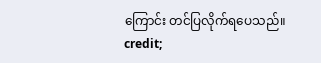ကြောင်း တင်ပြလိုက်ရပေသည်။
credit;